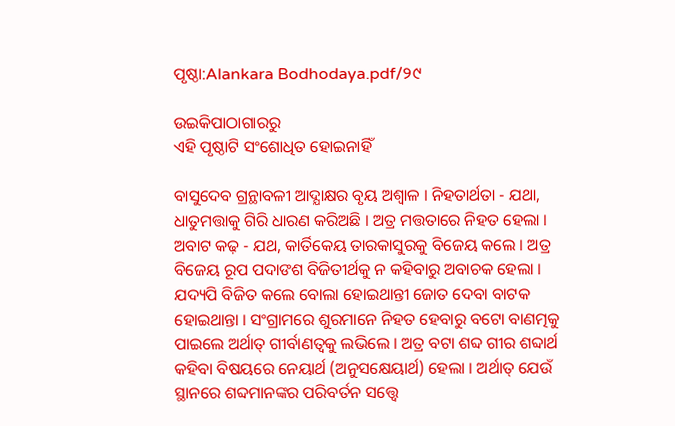ପୃଷ୍ଠା:Alankara Bodhodaya.pdf/୨୯

ଉଇକିପାଠାଗାର‌ରୁ
ଏହି ପୃଷ୍ଠାଟି ସଂଶୋଧିତ ହୋଇନାହିଁ

ବାସୁଦେବ ଗ୍ରନ୍ଥାବଳୀ ଆଦ୍ଯାକ୍ଷର ବୃୟ ଅଶ୍ୱାଳ । ନିହତାର୍ଥତା - ଯଥା, ଧାତୁମତ୍ତାକୁ ଗିରି ଧାରଣ କରିଅଛି । ଅତ୍ର ମତ୍ତତାରେ ନିହତ ହେଲା । ଅବାଟ କଢ଼ - ଯଥ, କାର୍ତିକେୟ ତାରକାସୁରକୁ ବିଜେୟ କଲେ । ଅତ୍ର ବିଜେୟ ରୂପ ପଦାଙଶ ବିଜିତୀର୍ଥକୁ ନ କହିବାରୁ ଅବାଚକ ହେଲା । ଯଦ୍ୟପି ବିଜିତ କଲେ ବୋଲା ହୋଇଥାନ୍ତୀ ଜୋତ ଦେବା ବାଟକ ହୋଇଥାନ୍ତା । ସଂଗ୍ରାମରେ ଶୁରମାନେ ନିହତ ହେବାରୁ ବଟୋ ବାଣତ୍ମକୁ ପାଇଲେ ଅର୍ଥାତ୍ ଗୀର୍ବାଣତ୍ବକୁ ଲଭିଲେ । ଅତ୍ର ବଟା ଶବ୍ଦ ଗୀର ଶବ୍ଦାର୍ଥ କହିବା ବିଷୟରେ ନେୟାର୍ଥ (ଅନୁସକ୍ଷେୟାର୍ଥ) ହେଲା । ଅର୍ଥାତ୍ ଯେଉଁ ସ୍ଥାନରେ ଶବ୍ଦମାନଙ୍କର ପରିବର୍ତନ ସତ୍ତ୍ୱେ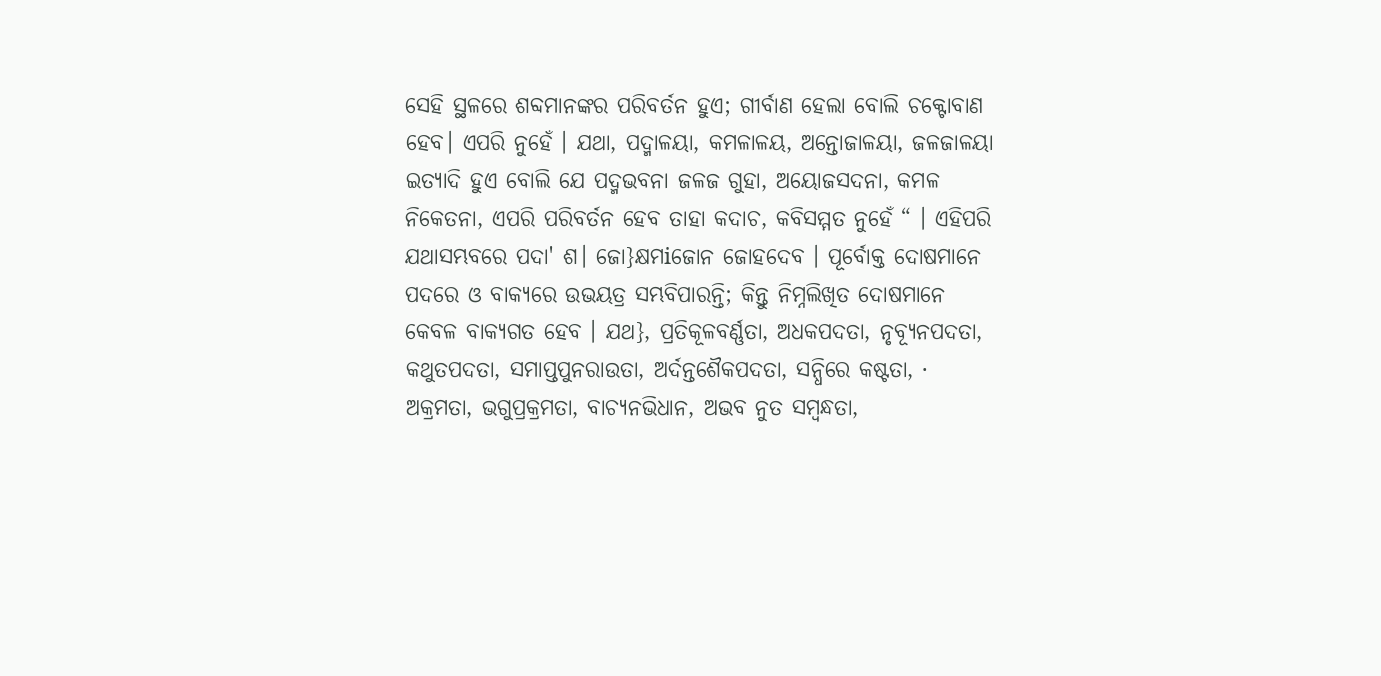ସେହି ସ୍ଥଳରେ ଶବ୍ଦମାନଙ୍କର ପରିବର୍ତନ ହୁଏ; ଗୀର୍ବାଣ ହେଲା ବୋଲି ଚକ୍ଟୋବାଣ ହେବ। ଏପରି ନୁହେଁ । ଯଥା, ପଦ୍ମାଳୟା, କମଳାଳୟ, ଅନ୍ତୋଜାଳୟା, ଜଳଜାଳୟା ଇତ୍ୟାଦି ହୁଏ ବୋଲି ଯେ ପଦ୍ମଭବନା ଜଳଜ ଗୁହା, ଅୟୋଜସଦନା, କମଳ ନିକେତନା, ଏପରି ପରିବର୍ତନ ହେବ ତାହା କଦାଚ, କବିସମ୍ମତ ନୁହେଁ “ । ଏହିପରି ଯଥାସମ୍ଭବରେ ପଦା' ଶ। ଜୋ}କ୍ଷମiଜୋନ ଜୋହଦେବ । ପୂର୍ବୋକ୍ତ ଦୋଷମାନେ ପଦରେ ଓ ବାକ୍ୟରେ ଉଭୟତ୍ର ସମ୍ଭବିପାରନ୍ତି; କିନ୍ତୁ ନିମ୍ନଲିଖିତ ଦୋଷମାନେ କେବଳ ବାକ୍ୟଗତ ହେବ । ଯଥ}, ପ୍ରତିକୂଳବର୍ଣ୍ଣତା, ଅଧକପଦତା, ନୃବ୍ଯୂନପଦତା, କଥୁତପଦତା, ସମାପ୍ତପୁନରାଉତା, ଅର୍ଦନ୍ତଶୈକପଦତା, ସନ୍ଧିରେ କଷ୍ଟତା, · ଅକ୍ରମତା, ଭଗୁପ୍ରକ୍ରମତା, ବାଚ୍ଯନଭିଧାନ, ଅଭବ ନୁତ ସମ୍ବନ୍ଧତା,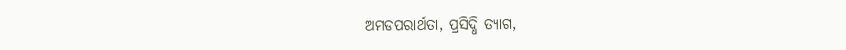ଅମଡପରାର୍ଥତା, ପ୍ରସିଦ୍ଧି ତ୍ୟାଗ,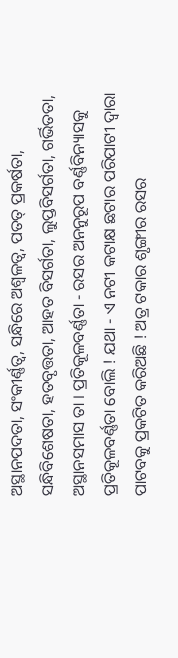ଅସ୍ଥାନପଦତା, ସଂକୀର୍ଣ୍ଣତ୍ବ, ସନ୍ଧିରେ ଅଶ୍ବଳତ୍ବ, ପତତ୍ ପ୍ରକର୍ଷତା, ସନ୍ଧିବିଶେଷତା, ହତବୃତ୍ତତା, ଆହତ ବିସର୍ଗତା, ଲୁପ୍ତବିସର୍ଗତା, ଗର୍ଭିତତା, ଅସ୍ଥାନସମାସ ତା । ପ୍ରତିକୂଳବର୍ଣ୍ଣତା - ରସର ଅନନୁରୂପ ବର୍ଣ୍ଣବିନ୍ୟାସକୁ ପ୍ରତିକୂଳବର୍ଣ୍ଣତା ବୋଲି ! ଯଥା - ଏ ନଟୀ କଟାକ୍ଷ ଛଟାର ପରିପାଟୀ ଦ୍ବାରା ପାଟବକୁ ପ୍ରକଟିତ କରିଅଛି ! ଅତ୍ର ଟକାର ଶୃଙ୍ଗୀର ରସର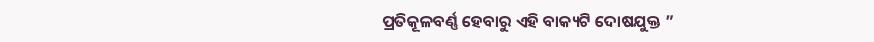ପ୍ରତିକୂଳବର୍ଣ୍ଣ ହେବାରୁ ଏହି ବାକ୍ୟଟି ଦୋଷଯୁକ୍ତ ”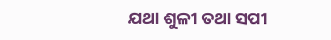ଯଥା ଶୁଳୀ ତଥା ସପୀ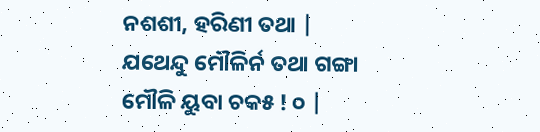ନଶଶୀ, ହରିଣୀ ତଥା | ଯଥେନ୍ଦୁ ମୌଳିର୍ନ ତଥା ଗଙ୍ଗା ମୌଳି ୟୁବା ଚକ୫ ! ୦ |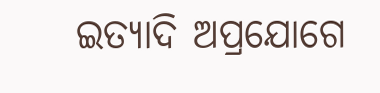ଇତ୍ୟାଦି ଅପ୍ରଯୋଗେ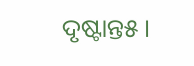ଦୃଷ୍ଟାନ୍ତ୫ ।